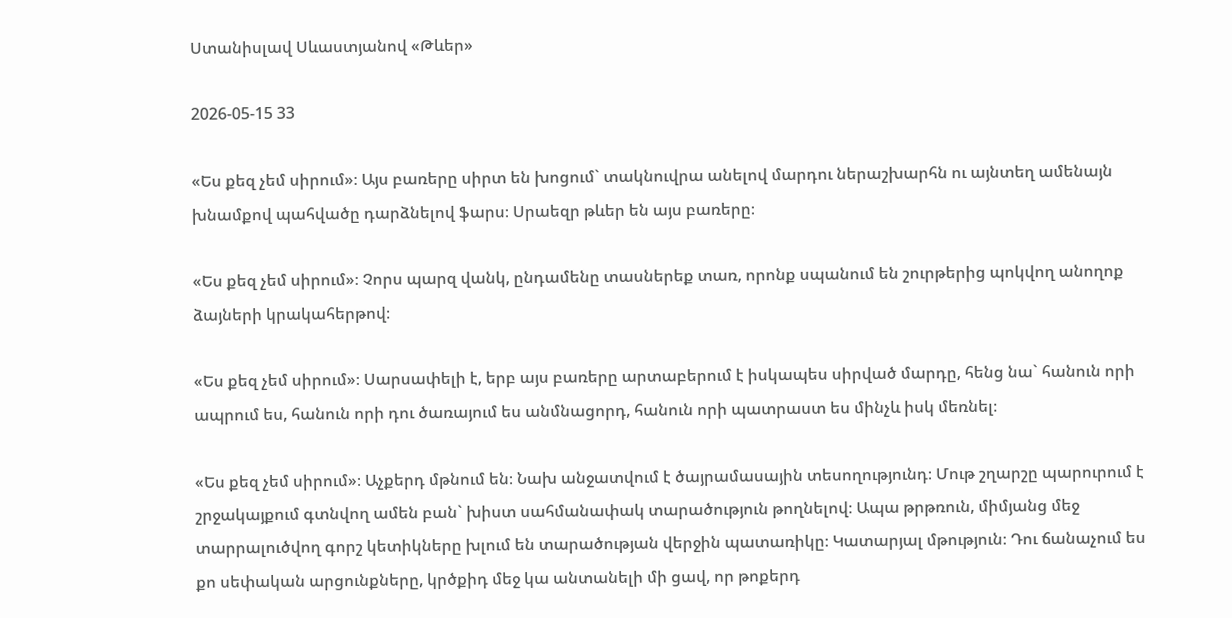Ստանիսլավ Սևաստյանով «Թևեր»

2026-05-15 33

«Ես քեզ չեմ սիրում»։ Այս բառերը սիրտ են խոցում` տակնուվրա անելով մարդու ներաշխարհն ու այնտեղ ամենայն խնամքով պահվածը դարձնելով ֆարս։ Սրաեզր թևեր են այս բառերը։

«Ես քեզ չեմ սիրում»։ Չորս պարզ վանկ, ընդամենը տասներեք տառ, որոնք սպանում են շուրթերից պոկվող անողոք ձայների կրակահերթով։

«Ես քեզ չեմ սիրում»։ Սարսափելի է, երբ այս բառերը արտաբերում է իսկապես սիրված մարդը, հենց նա` հանուն որի ապրում ես, հանուն որի դու ծառայում ես անմնացորդ, հանուն որի պատրաստ ես մինչև իսկ մեռնել։

«Ես քեզ չեմ սիրում»։ Աչքերդ մթնում են։ Նախ անջատվում է ծայրամասային տեսողությունդ։ Մութ շղարշը պարուրում է շրջակայքում գտնվող ամեն բան` խիստ սահմանափակ տարածություն թողնելով։ Ապա թրթռուն, միմյանց մեջ տարրալուծվող գորշ կետիկները խլում են տարածության վերջին պատառիկը։ Կատարյալ մթություն։ Դու ճանաչում ես քո սեփական արցունքները, կրծքիդ մեջ կա անտանելի մի ցավ, որ թոքերդ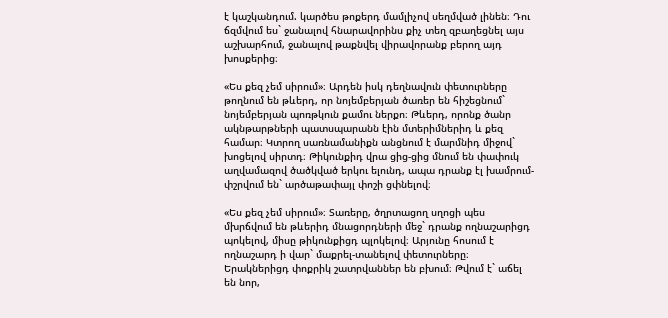է կաշկանդում. կարծես թոքերդ մամլիչով սեղմված լինեն։ Դու ճզմվում ես` ջանալով հնարավորինս քիչ տեղ զբաղեցնել այս աշխարհում, ջանալով թաքնվել վիրավորանք բերող այդ խոսքերից։

«Ես քեզ չեմ սիրում»։ Արդեն իսկ դեղնավուն փետուրները թողնում են թևերդ, որ նոյեմբերյան ծառեր են հիշեցնում` նոյեմբերյան պոռթկուն քամու ներքո։ Թևերդ, որոնք ծանր ակնթարթների պատսպարանն էին մտերիմներիդ և քեզ համար։ Կտրող սառնամանիքն անցնում է մարմնիդ միջով` խոցելով սիրտդ։ Թիկունքիդ վրա ցից-ցից մնում են փափուկ աղվամազով ծածկված երկու ելունդ, ապա դրանք էլ խամրում-փշրվում են` արծաթափայլ փոշի ցփնելով։

«Ես քեզ չեմ սիրում»։ Տառերը, ծղրտացող սղոցի պես մխրճվում են թևերիդ մնացորդների մեջ` դրանք ողնաշարիցդ պոկելով, միսը թիկունքիցդ պլոկելով։ Արյունը հոսում է ողնաշարդ ի վար` մաքրել-տանելով փետուրները։ Երակներիցդ փոքրիկ շատրվաններ են բխում։ Թվում է` աճել են նոր,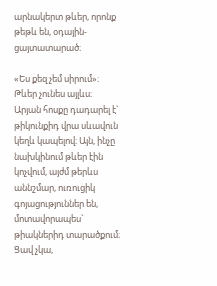արնակերտ թևեր, որոնք թեթև են, օդային-ցայտատարած։

«Ես քեզ չեմ սիրում»։ Թևեր չունես այլևս։ Արյան հոսքը դադարել է` թիկունքիդ վրա սևավուն կեղև կապելով։ Այն, ինչը նախկինում թևեր էին կոչվում, այժմ թերևս աննշմար, ուռուցիկ գոյացություններ են, մոտավորապես` թիակներիդ տարածքում։ Ցավ չկա,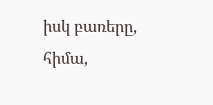իսկ բառերը, հիմա,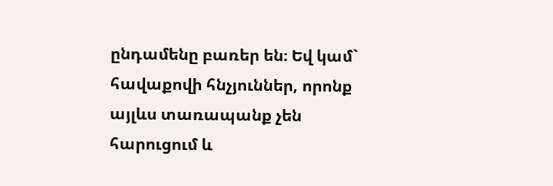ընդամենը բառեր են։ Եվ կամ` հավաքովի հնչյուններ, որոնք այլևս տառապանք չեն հարուցում և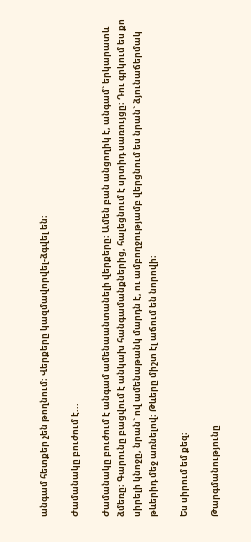անգամ հետքեր չեն թողնում։ Վերքերը կազմավորվել-ձգվել են։

Ժամանակը բուժում է...

Ժամանակը բուժում է անգամ ամենաանտանելի վերքերը։ Ամեն բան անցողիկ է, անգամ` երկարատև ձմեռը։ Գարունը բացվում է անկախ հանգամանքներից, հալեցնում է սրտիդ սառույցը։ Դու գրկում ես քո սիրելի կնոջը, նրան` ով ամենաթանկ մարդն է, ու ամբողջությամբ վերցնում ես նրան` ձյունաճերմակ թևերիդ մեջ առնելով։ Թևերը միշտ էլ աճում են նորովի։

Ես սիրում եմ քեզ։

Թարգմանությունը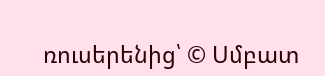ռուսերենից՝ © Սմբատ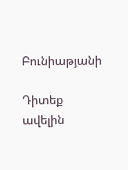Բունիաթյանի

Դիտեք ավելին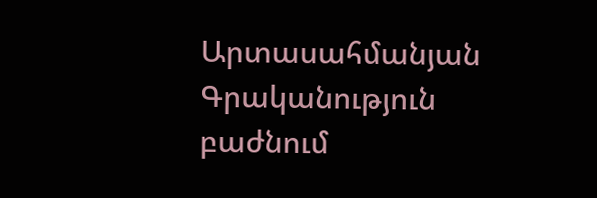Արտասահմանյան Գրականություն բաժնում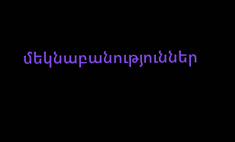մեկնաբանություններ